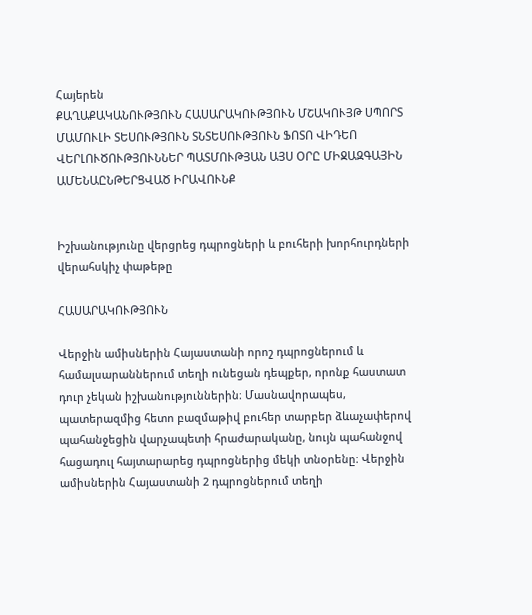Հայերեն
ՔԱՂԱՔԱԿԱՆՈՒԹՅՈՒՆ ՀԱՍԱՐԱԿՈՒԹՅՈՒՆ ՄՇԱԿՈՒՅԹ ՍՊՈՐՏ ՄԱՄՈՒԼԻ ՏԵՍՈՒԹՅՈՒՆ ՏՆՏԵՍՈՒԹՅՈՒՆ ՖՈՏՈ ՎԻԴԵՈ ՎԵՐԼՈՒԾՈՒԹՅՈՒՆՆԵՐ ՊԱՏՄՈՒԹՅԱՆ ԱՅՍ ՕՐԸ ՄԻՋԱԶԳԱՅԻՆ ԱՄԵՆԱԸՆԹԵՐՑՎԱԾ ԻՐԱՎՈՒՆՔ


Իշխանությունը վերցրեց դպրոցների և բուհերի խորհուրդների վերահսկիչ փաթեթը

ՀԱՍԱՐԱԿՈՒԹՅՈՒՆ

Վերջին ամիսներին Հայաստանի որոշ դպրոցներում և համալսարաններում տեղի ունեցան դեպքեր, որոնք հաստատ դուր չեկան իշխանություններին։ Մասնավորապես, պատերազմից հետո բազմաթիվ բուհեր տարբեր ձևաչափերով պահանջեցին վարչապետի հրաժարականը, նույն պահանջով հացադուլ հայտարարեց դպրոցներից մեկի տնօրենը։ Վերջին ամիսներին Հայաստանի 2 դպրոցներում տեղի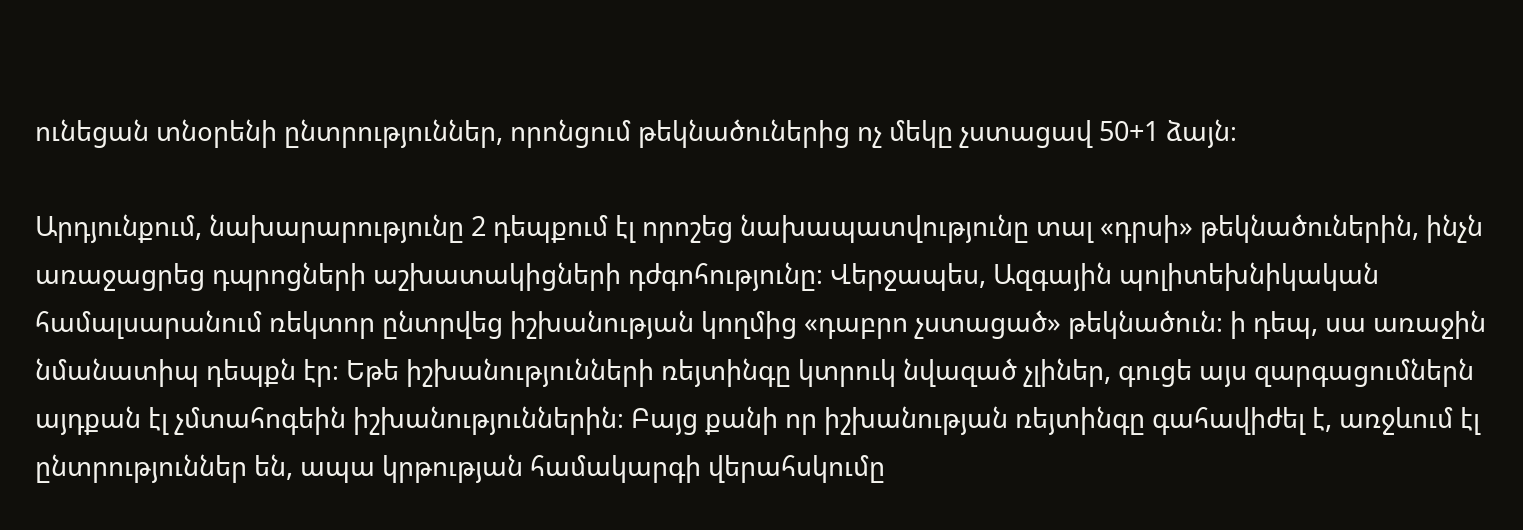ունեցան տնօրենի ընտրություններ, որոնցում թեկնածուներից ոչ մեկը չստացավ 50+1 ձայն։

Արդյունքում, նախարարությունը 2 դեպքում էլ որոշեց նախապատվությունը տալ «դրսի» թեկնածուներին, ինչն առաջացրեց դպրոցների աշխատակիցների դժգոհությունը։ Վերջապես, Ազգային պոլիտեխնիկական համալսարանում ռեկտոր ընտրվեց իշխանության կողմից «դաբրո չստացած» թեկնածուն։ ի դեպ, սա առաջին նմանատիպ դեպքն էր։ Եթե իշխանությունների ռեյտինգը կտրուկ նվազած չլիներ, գուցե այս զարգացումներն այդքան էլ չմտահոգեին իշխանություններին։ Բայց քանի որ իշխանության ռեյտինգը գահավիժել է, առջևում էլ ընտրություններ են, ապա կրթության համակարգի վերահսկումը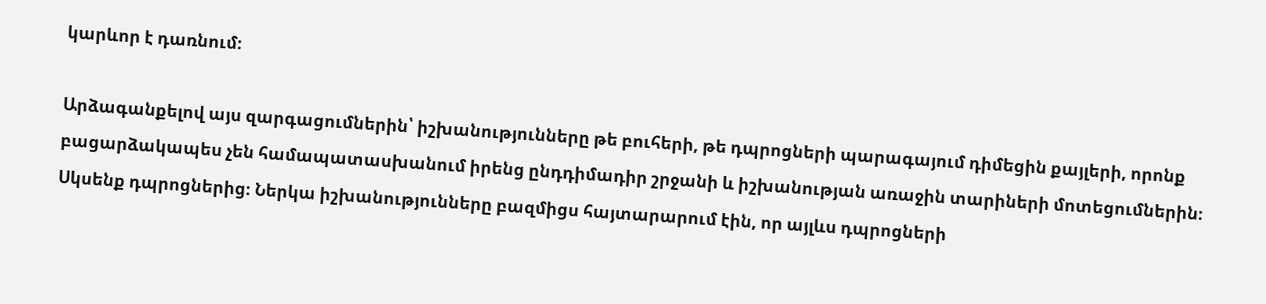կարևոր է դառնում։

Արձագանքելով այս զարգացումներին՝ իշխանությունները թե բուհերի, թե դպրոցների պարագայում դիմեցին քայլերի, որոնք բացարձակապես չեն համապատասխանում իրենց ընդդիմադիր շրջանի և իշխանության առաջին տարիների մոտեցումներին։ Սկսենք դպրոցներից։ Ներկա իշխանությունները բազմիցս հայտարարում էին, որ այլևս դպրոցների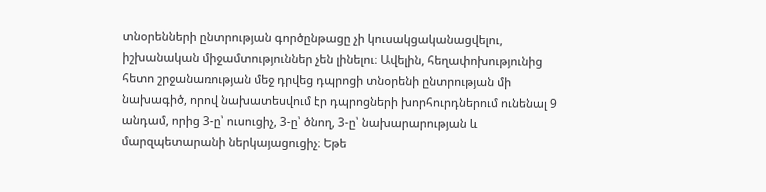տնօրենների ընտրության գործընթացը չի կուսակցականացվելու, իշխանական միջամտություններ չեն լինելու։ Ավելին, հեղափոխությունից հետո շրջանառության մեջ դրվեց դպրոցի տնօրենի ընտրության մի նախագիծ, որով նախատեսվում էր դպրոցների խորհուրդներում ունենալ 9 անդամ, որից 3-ը՝ ուսուցիչ, 3-ը՝ ծնող, 3-ը՝ նախարարության և մարզպետարանի ներկայացուցիչ։ Եթե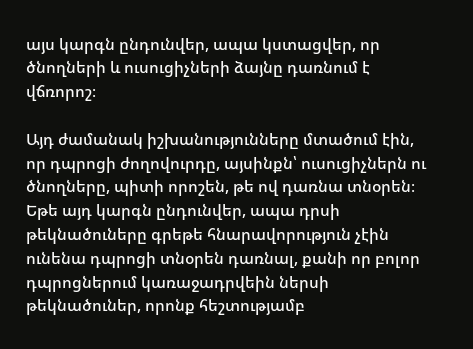այս կարգն ընդունվեր, ապա կստացվեր, որ ծնողների և ուսուցիչների ձայնը դառնում է վճռորոշ։

Այդ ժամանակ իշխանությունները մտածում էին, որ դպրոցի ժողովուրդը, այսինքն՝ ուսուցիչներն ու ծնողները, պիտի որոշեն, թե ով դառնա տնօրեն։ Եթե այդ կարգն ընդունվեր, ապա դրսի թեկնածուները գրեթե հնարավորություն չէին ունենա դպրոցի տնօրեն դառնալ, քանի որ բոլոր դպրոցներում կառաջադրվեին ներսի թեկնածուներ, որոնք հեշտությամբ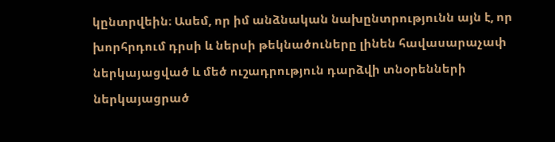կընտրվեին։ Ասեմ, որ իմ անձնական նախընտրությունն այն է, որ խորհրդում դրսի և ներսի թեկնածուները լինեն հավասարաչափ ներկայացված և մեծ ուշադրություն դարձվի տնօրենների ներկայացրած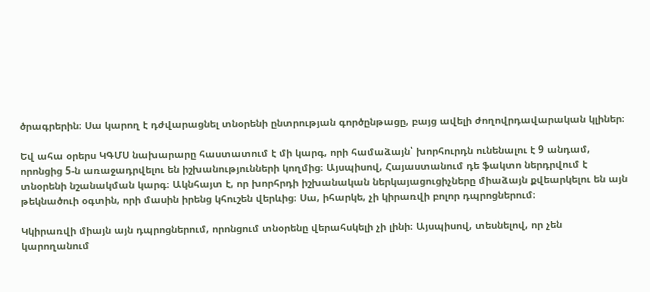ծրագրերին։ Սա կարող է դժվարացնել տնօրենի ընտրության գործընթացը, բայց ավելի ժողովրդավարական կլիներ։

Եվ ահա օրերս ԿԳՄՍ նախարարը հաստատում է մի կարգ, որի համաձայն՝ խորհուրդն ունենալու է 9 անդամ, որոնցից 5-ն առաջադրվելու են իշխանությունների կողմից։ Այսպիսով, Հայաստանում դե ֆակտո ներդրվում է տնօրենի նշանակման կարգ։ Ակնհայտ է, որ խորհրդի իշխանական ներկայացուցիչները միաձայն քվեարկելու են այն թեկնածուի օգտին, որի մասին իրենց կհուշեն վերևից։ Սա, իհարկե, չի կիրառվի բոլոր դպրոցներում։

Կկիրառվի միայն այն դպրոցներում, որոնցում տնօրենը վերահսկելի չի լինի։ Այսպիսով, տեսնելով, որ չեն կարողանում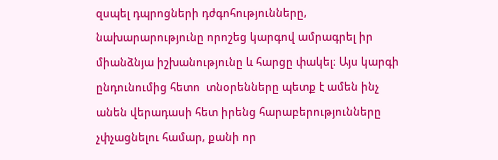զսպել դպրոցների դժգոհությունները, նախարարությունը որոշեց կարգով ամրագրել իր միանձնյա իշխանությունը և հարցը փակել։ Այս կարգի ընդունումից հետո  տնօրենները պետք է ամեն ինչ անեն վերադասի հետ իրենց հարաբերությունները չփչացնելու համար, քանի որ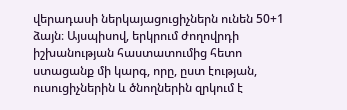վերադասի ներկայացուցիչներն ունեն 50+1 ձայն։ Այսպիսով, երկրում ժողովրդի իշխանության հաստատումից հետո ստացանք մի կարգ, որը, ըստ էության, ուսուցիչներին և ծնողներին զրկում է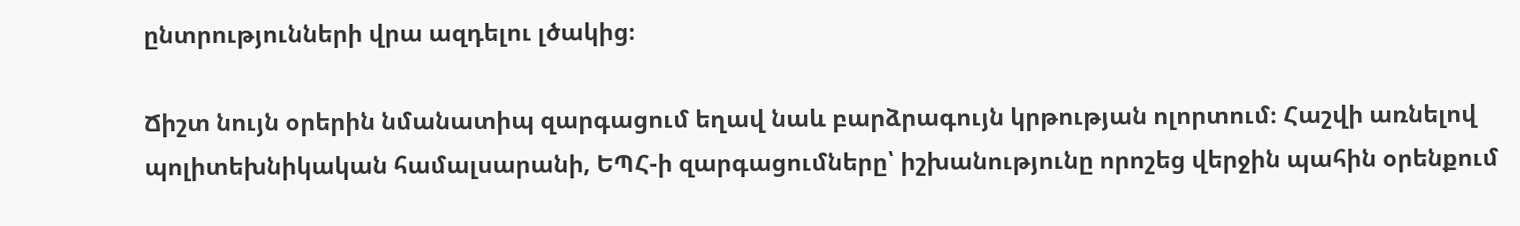ընտրությունների վրա ազդելու լծակից։

Ճիշտ նույն օրերին նմանատիպ զարգացում եղավ նաև բարձրագույն կրթության ոլորտում։ Հաշվի առնելով պոլիտեխնիկական համալսարանի, ԵՊՀ-ի զարգացումները՝ իշխանությունը որոշեց վերջին պահին օրենքում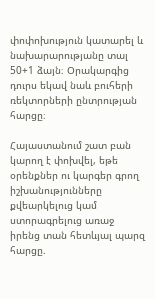փոփոխություն կատարել և նախարարությանը տալ 50+1 ձայն։ Օրակարգից դուրս եկավ նաև բուհերի ռեկտորների ընտրության հարցը։

Հայաստանում շատ բան կարող է փոխվել, եթե օրենքներ ու կարգեր գրող իշխանությունները քվեարկելուց կամ ստորագրելուց առաջ իրենց տան հետևյալ պարզ հարցը.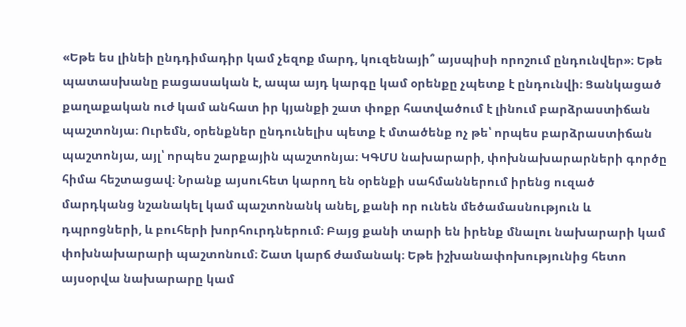«Եթե ես լինեի ընդդիմադիր կամ չեզոք մարդ, կուզենայի՞ այսպիսի որոշում ընդունվեր»։ Եթե պատասխանը բացասական է, ապա այդ կարգը կամ օրենքը չպետք է ընդունվի։ Ցանկացած քաղաքական ուժ կամ անհատ իր կյանքի շատ փոքր հատվածում է լինում բարձրաստիճան պաշտոնյա։ Ուրեմն, օրենքներ ընդունելիս պետք է մտածենք ոչ թե՝ որպես բարձրաստիճան պաշտոնյա, այլ՝ որպես շարքային պաշտոնյա։ ԿԳՄՍ նախարարի, փոխնախարարների գործը հիմա հեշտացավ։ Նրանք այսուհետ կարող են օրենքի սահմաններում իրենց ուզած մարդկանց նշանակել կամ պաշտոնանկ անել, քանի որ ունեն մեծամասնություն և դպրոցների, և բուհերի խորհուրդներում։ Բայց քանի տարի են իրենք մնալու նախարարի կամ փոխնախարարի պաշտոնում։ Շատ կարճ ժամանակ։ Եթե իշխանափոխությունից հետո այսօրվա նախարարը կամ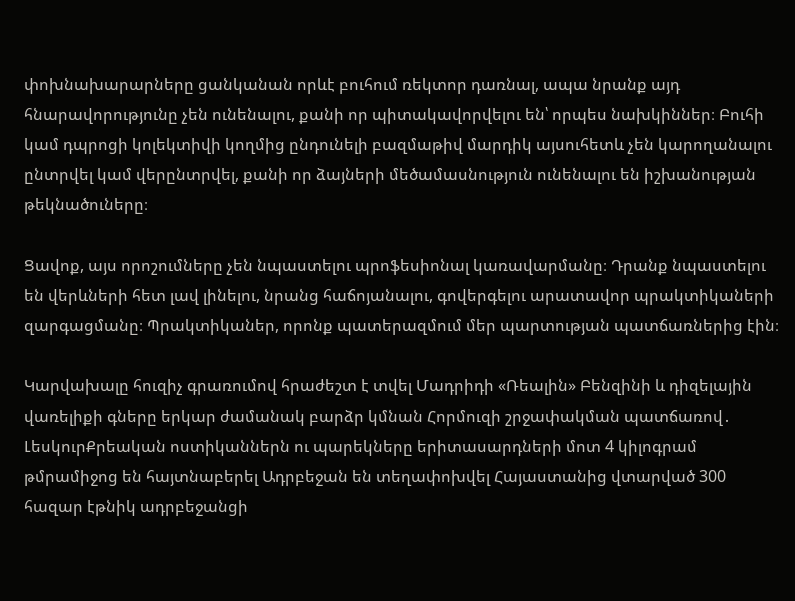փոխնախարարները ցանկանան որևէ բուհում ռեկտոր դառնալ, ապա նրանք այդ հնարավորությունը չեն ունենալու, քանի որ պիտակավորվելու են՝ որպես նախկիններ։ Բուհի կամ դպրոցի կոլեկտիվի կողմից ընդունելի բազմաթիվ մարդիկ այսուհետև չեն կարողանալու ընտրվել կամ վերընտրվել, քանի որ ձայների մեծամասնություն ունենալու են իշխանության թեկնածուները։

Ցավոք, այս որոշումները չեն նպաստելու պրոֆեսիոնալ կառավարմանը։ Դրանք նպաստելու են վերևների հետ լավ լինելու, նրանց հաճոյանալու, գովերգելու արատավոր պրակտիկաների զարգացմանը։ Պրակտիկաներ, որոնք պատերազմում մեր պարտության պատճառներից էին։

Կարվախալը հուզիչ գրառումով հրաժեշտ է տվել Մադրիդի «Ռեալին» Բենզինի և դիզելային վառելիքի գները երկար ժամանակ բարձր կմնան Հորմուզի շրջափակման պատճառով․ ԼեսկուրՔրեական ոստիկաններն ու պարեկները երիտասարդների մոտ 4 կիլոգրամ թմրամիջոց են հայտնաբերել Ադրբեջան են տեղափոխվել Հայաստանից վտարված 300 հազար էթնիկ ադրբեջանցի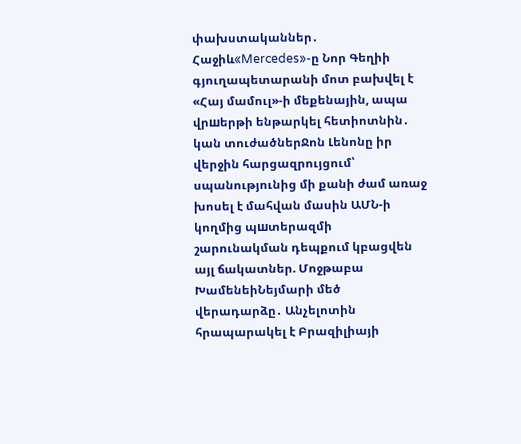փախստականներ․ Հաջիև«Mercedes»-ը Նոր Գեղիի գյուղապետարանի մոտ բախվել է «Հայ մամուլ»-ի մեքենային, ապա վրшերթի ենթարկել հետիոտնին․ կան տուժածներՋոն Լենոնը իր վերջին հարցազրույցում՝ սպանությունից մի քանի ժամ առաջ խոսել է մահվան մասին ԱՄՆ-ի կողմից պшտերազմի շարունակման դեպքում կբացվեն այլ ճակատներ. Մոջթաբա ԽամենեիՆեյմարի մեծ վերադարձը․ Անչելոտին հրապարակել է Բրազիլիայի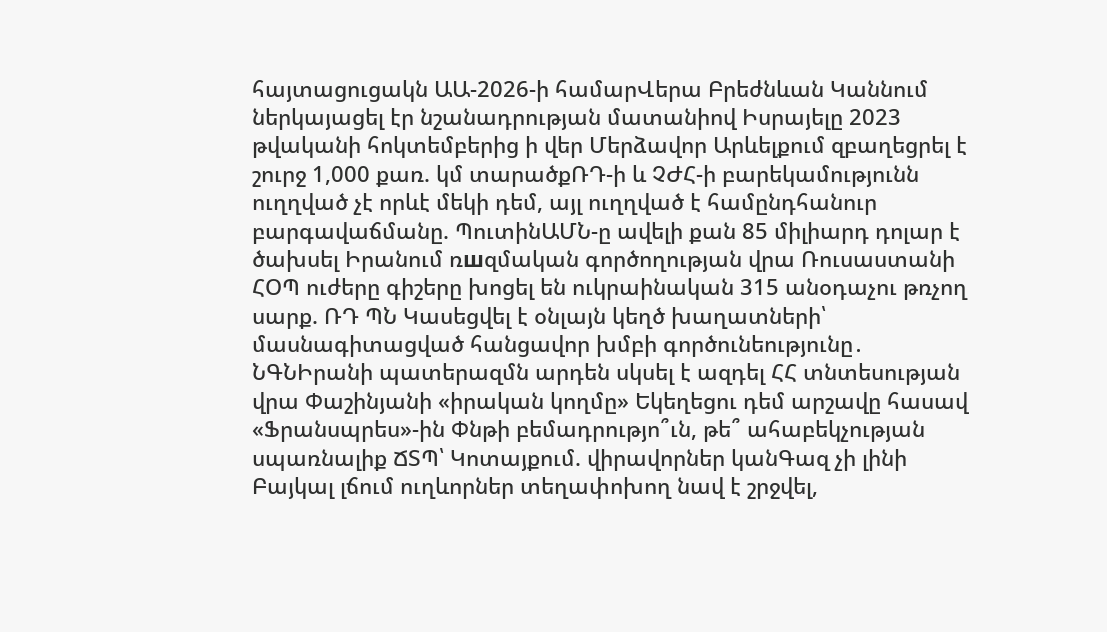հայտացուցակն ԱԱ-2026-ի համարՎերա Բրեժնևան Կաննում ներկայացել էր նշանադրության մատանիով Իսրայելը 2023 թվականի հոկտեմբերից ի վեր Մերձավոր Արևելքում զբաղեցրել է շուրջ 1,000 քառ. կմ տարածքՌԴ-ի և ՉԺՀ-ի բարեկամությունն ուղղված չէ որևէ մեկի դեմ, այլ ուղղված է համընդհանուր բարգավաճմանը. ՊուտինԱՄՆ-ը ավելի քան 85 միլիարդ դոլար է ծախսել Իրանում ռшզմական գործողության վրա Ռուսաստանի ՀՕՊ ուժերը գիշերը խոցել են ուկրաինական 315 անօդաչու թռչող սարք. ՌԴ ՊՆ Կասեցվել է օնլայն կեղծ խաղատների՝ մասնագիտացված հանցավոր խմբի գործունեությունը․ ՆԳՆԻրանի պատերազմն արդեն սկսել է ազդել ՀՀ տնտեսության վրա Փաշինյանի «իրական կողմը» Եկեղեցու դեմ արշավը հասավ «Ֆրանսպրես»-ին Փնթի բեմադրությո՞ւն, թե՞ ահաբեկչության սպառնալիք ՃՏՊ՝ Կոտայքում. վիրավորներ կանԳազ չի լինի Բայկալ լճում ուղևորներ տեղափոխող նավ է շրջվել,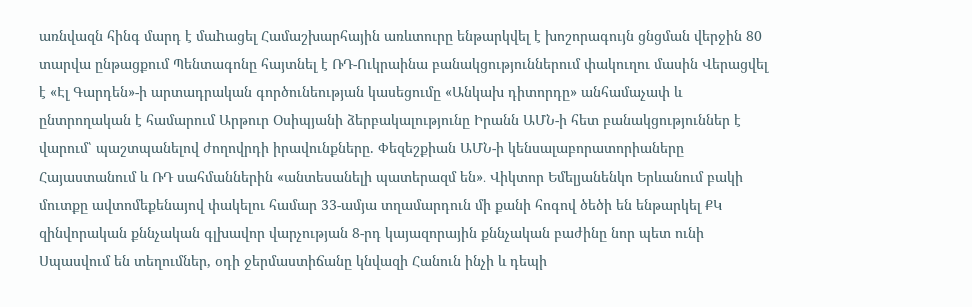առնվազն հինգ մարդ է մաhացել Համաշխարհային առևտուրը ենթարկվել է խոշորագույն ցնցման վերջին 80 տարվա ընթացքում Պենտագոնը հայտնել է ՌԴ-Ուկրաինա բանակցություններում փակուղու մասին Վերացվել է «Էլ Գարդեն»-ի արտադրական գործունեության կասեցումը «Անկախ դիտորդը» անհամաչափ և ընտրողական է համարում Արթուր Օսիպյանի ձերբակալությունը Իրանն ԱՄՆ-ի հետ բանակցություններ է վարում՝ պաշտպանելով ժողովրդի իրավունքները. Փեզեշքիան ԱՄՆ-ի կենսալաբորատորիաները Հայաստանում և ՌԴ սահմաններին «անտեսանելի պատերազմ են»․ Վիկտոր Եմելյանենկո Երևանում բակի մուտքը ավտոմեքենայով փակելու համար 33-ամյա տղամարդուն մի քանի հոգով ծեծի են ենթարկել ՔԿ զինվորական քննչական գլխավոր վարչության 8-րդ կայազորային քննչական բաժինը նոր պետ ունի Սպասվում են տեղումներ, օդի ջերմաստիճանը կնվազի Հանուն ինչի և դեպի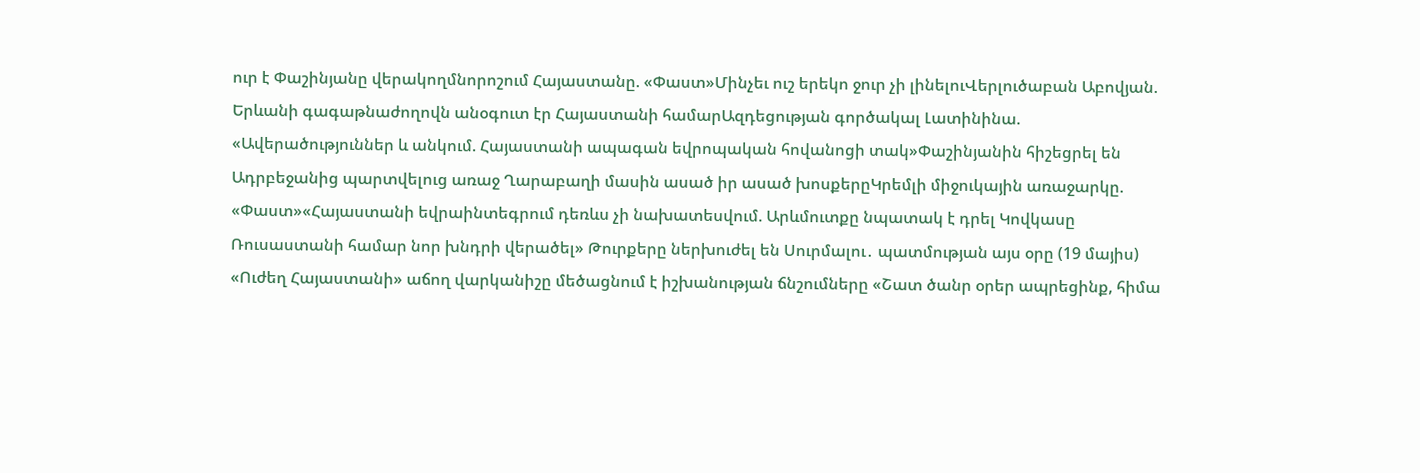ուր է Փաշինյանը վերակողմնորոշում Հայաստանը. «Փաստ»Մինչեւ ուշ երեկո ջուր չի լինելուՎերլուծաբան Աբովյան. Երևանի գագաթնաժողովն անօգուտ էր Հայաստանի համարԱզդեցության գործակալ Լատինինա. «Ավերածություններ և անկում. Հայաստանի ապագան եվրոպական հովանոցի տակ»Փաշինյանին հիշեցրել են Ադրբեջանից պարտվելուց առաջ Ղարաբաղի մասին ասած իր ասած խոսքերըԿրեմլի միջուկային առաջարկը. «Փաստ»«Հայաստանի եվրաինտեգրում դեռևս չի նախատեսվում. Արևմուտքը նպատակ է դրել Կովկասը Ռուսաստանի համար նոր խնդրի վերածել» Թուրքերը ներխուժել են Սուրմալու․ պատմության այս օրը (19 մայիս) «Ուժեղ Հայաստանի» աճող վարկանիշը մեծացնում է իշխանության ճնշումները «Շատ ծանր օրեր ապրեցինք, հիմա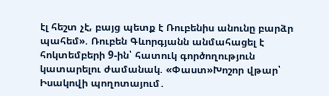էլ հեշտ չէ, բայց պետք է Ռուբենիս անունը բարձր պահեմ». Ռուբեն Գևորգյանն անմահացել է հոկտեմբերի 9-ին՝ հատուկ գործողություն կատարելու ժամանակ. «Փաստ»Խոշոր վթար՝ Իսակովի պողոտայում․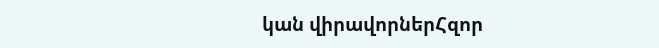կան վիրավորներՀզոր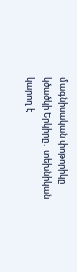մագնիսական փոթորիկը կծածկի Երկիրը․ տեխնիկան կարող է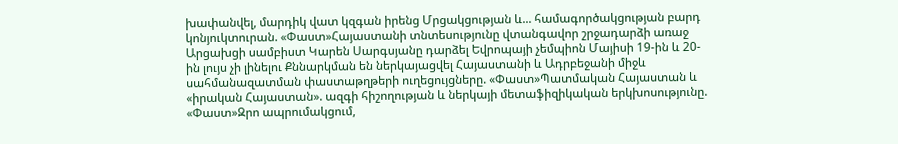խափանվել, մարդիկ վատ կզգան իրենց Մրցակցության և... համագործակցության բարդ կոնյուկտուրան. «Փաստ»Հայաստանի տնտեսությունը վտանգավոր շրջադարձի առաջ Արցախցի սամբիստ Կարեն Սարգսյանը դարձել Եվրոպայի չեմպիոն Մայիսի 19-ին և 20-ին լույս չի լինելու Քննարկման են ներկայացվել Հայաստանի և Ադրբեջանի միջև սահմանազատման փաստաթղթերի ուղեցույցները. «Փաստ»Պատմական Հայաստան և «իրական Հայաստան». ազգի հիշողության և ներկայի մետաֆիզիկական երկխոսությունը. «Փաստ»Զրո ապրումակցում,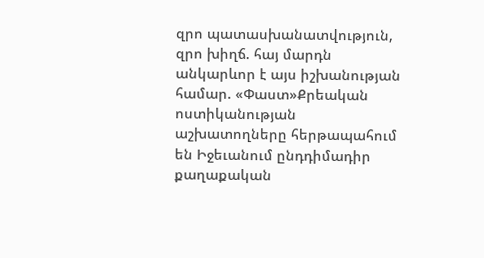զրո պատասխանատվություն, զրո խիղճ. հայ մարդն անկարևոր է այս իշխանության համար. «Փաստ»Քրեական ոստիկանության աշխատողները հերթապահում են Իջեւանում ընդդիմադիր քաղաքական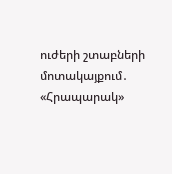ուժերի շտաբների մոտակայքում․ «Հրապարակ»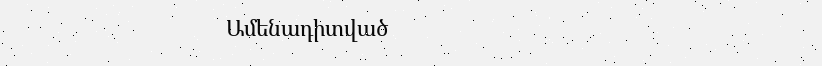Ամենադիտված